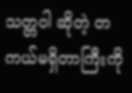သတ္တဝါ ဆိုတဲ့ တကယ်မရှိတာကြီးကို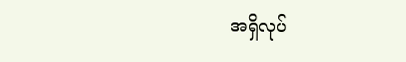အရှိလုပ်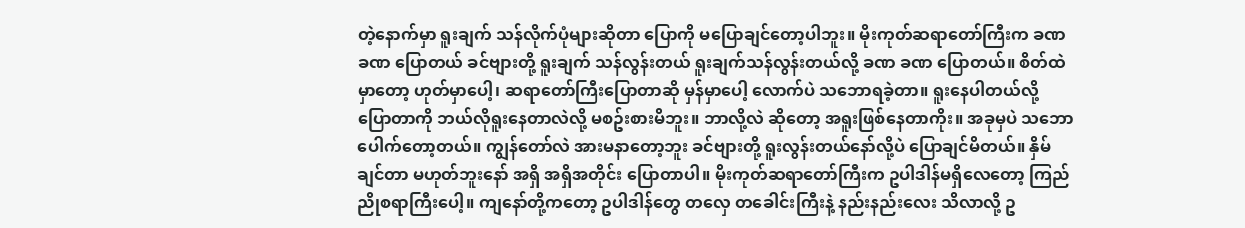တဲ့နောက်မှာ ရူးချက် သန်လိုက်ပုံများဆိုတာ ပြောကို မပြောချင်တော့ပါဘူး။ မိုးကုတ်ဆရာတော်ကြီးက ခဏ ခဏ ပြောတယ် ခင်ဗျားတို့ ရူးချက် သန်လွန်းတယ် ရူးချက်သန်လွန်းတယ်လို့ ခဏ ခဏ ပြောတယ်။ စိတ်ထဲမှာတော့ ဟုတ်မှာပေါ့၊ ဆရာတော်ကြီးပြောတာဆို မှန်မှာပေါ့ လောက်ပဲ သဘောရခဲ့တာ။ ရူးနေပါတယ်လို့ ပြောတာကို ဘယ်လိုရူးနေတာလဲလို့ မစဥ်းစားမိဘူး။ ဘာလို့လဲ ဆိုတော့ အရူးဖြစ်နေတာကိုး။ အခုမှပဲ သဘောပေါက်တော့တယ်။ ကျွန်တော်လဲ အားမနာတော့ဘူး ခင်ဗျားတို့ ရူးလွန်းတယ်နော်လို့ပဲ ပြောချင်မိတယ်။ နှိမ်ချင်တာ မဟုတ်ဘူးနော် အရှိ အရှိအတိုင်း ပြောတာပါ။ မိုးကုတ်ဆရာတော်ကြီးက ဥပါဒါန်မရှိလေတော့ ကြည်ညိုစရာကြီးပေါ့။ ကျနော်တို့ကတော့ ဥပါဒါန်တွေ တလှေ တခေါင်းကြီးနဲ့ နည်းနည်းလေး သိလာလို့ ဥ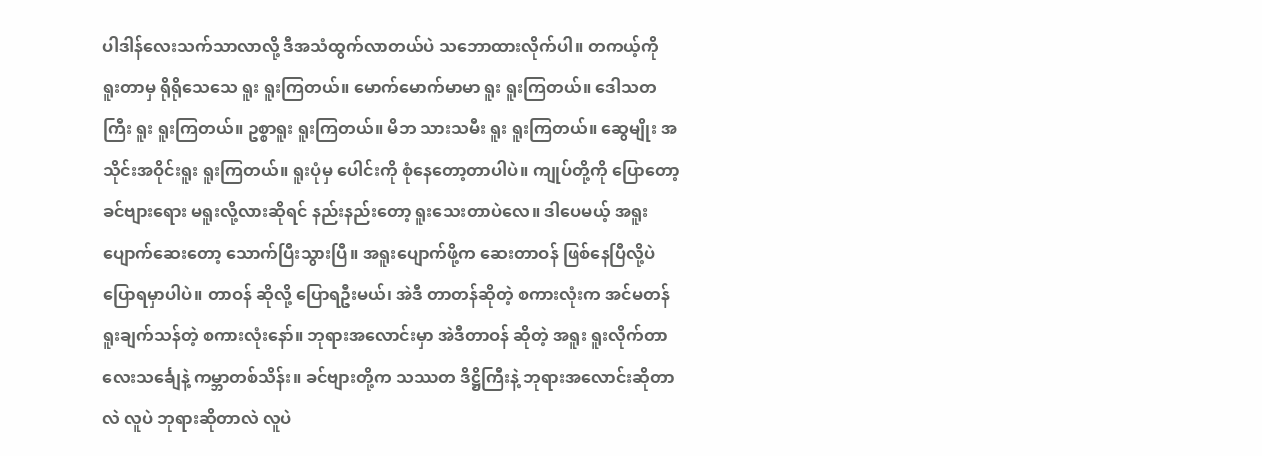ပါဒါန်လေးသက်သာလာလို့ ဒီအသံထွက်လာတယ်ပဲ သဘောထားလိုက်ပါ။ တကယ့်ကို ရူးတာမှ ရိုရိုသေသေ ရူး ရူးကြတယ်။ မောက်မောက်မာမာ ရူး ရူးကြတယ်။ ဒေါသတကြီး ရူး ရူးကြတယ်။ ဥစ္စာရူး ရူးကြတယ်။ မိဘ သားသမီး ရူး ရူးကြတယ်။ ဆွေမျိုး အသိုင်းအဝိုင်းရူး ရူးကြတယ်။ ရူးပုံမှ ပေါင်းကို စုံနေတော့တာပါပဲ။ ကျုပ်တို့ကို ပြောတော့ ခင်ဗျားရေား မရူးလို့လားဆိုရင် နည်းနည်းတော့ ရူးသေးတာပဲလေ။ ဒါပေမယ့် အရူးပျောက်ဆေးတော့ သောက်ပြီးသွားပြီ။ အရူးပျောက်ဖို့က ဆေးတာဝန် ဖြစ်နေပြီလို့ပဲ ပြောရမှာပါပဲ။ တာဝန် ဆိုလို့ ပြောရဦးမယ်၊ အဲဒီ တာတန်ဆိုတဲ့ စကားလုံးက အင်မတန် ရူးချက်သန်တဲ့ စကားလုံးနော်။ ဘုရားအလောင်းမှာ အဲဒီတာဝန် ဆိုတဲ့ အရူး ရူးလိုက်တာ လေးသင်္ချေနဲ့ ကမ္ဘာတစ်သိန်း။ ခင်ဗျားတို့က သဿတ ဒိဋ္ဌိကြီးနဲ့ ဘုရားအလောင်းဆိုတာလဲ လူပဲ ဘုရားဆိုတာလဲ လူပဲ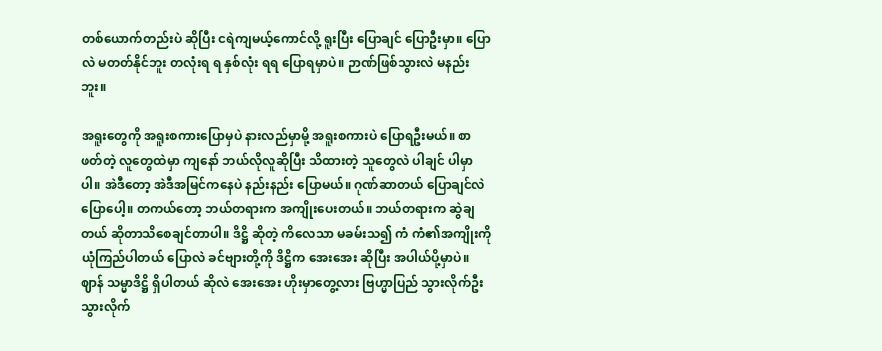တစ်ယောက်တည်းပဲ ဆိုပြီး ငရဲကျမယ့်ကောင်လို့ ရူးပြီး ပြောချင် ပြောဦးမှာ။ ပြောလဲ မတတ်နိုင်ဘူး တလုံးရ ရ နှစ်လုံး ရရ ပြောရမှာပဲ။ ဉာဏ်ဖြစ်သွားလဲ မနည်းဘူး။

အရူးတွေကို အရူးစကားပြောမှပဲ နားလည်မှာမို့ အရူးစကားပဲ ပြောရဦးမယ်။ စာဖတ်တဲ့ လူတွေထဲမှာ ကျနော် ဘယ်လိုလူဆိုပြီး သိထားတဲ့ သူတွေလဲ ပါချင် ပါမှာပါ။ အဲဒီတော့ အဲဒီအမြင်ကနေပဲ နည်းနည်း ပြောမယ်။ ဂုဏ်ဆာတယ် ပြောချင်လဲ ပြောပေါ့။ တကယ်တော့ ဘယ်တရားက အကျိုးပေးတယ်။ ဘယ်တရားက ဆွဲချတယ် ဆိုတာသိစေချင်တာပါ။ ဒိဋ္ဌိ ဆိုတဲ့ ကိလေသာ မခမ်းသ၍ ကံ ကံ၏အကျိုးကို ယုံကြည်ပါတယ် ပြောလဲ ခင်ဗျားတို့ကို ဒိဋ္ဌိက အေးအေး ဆိုပြီး အပါယ်ပို့မှာပဲ။ ဈာန် သမ္မာဒိဋ္ဌိ ရှိပါတယ် ဆိုလဲ အေးအေး ဟိုးမှာတွေ့လား ဗြဟ္မာပြည် သွားလိုက်ဦး သွားလိုက်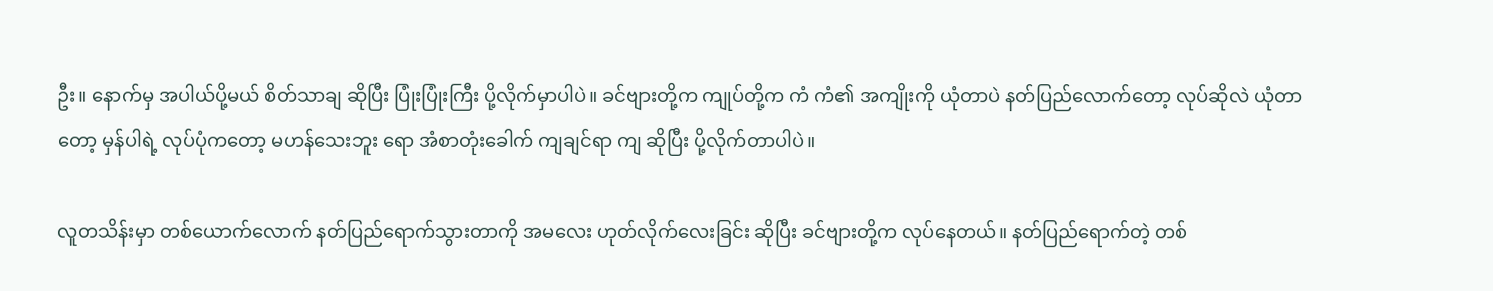ဦး။ နောက်မှ အပါယ်ပို့မယ် စိတ်သာချ ဆိုပြီး ပြုံးပြုံးကြီး ပို့လိုက်မှာပါပဲ။ ခင်ဗျားတို့က ကျုပ်တို့က ကံ ကံ၏ အကျိုးကို ယုံတာပဲ နတ်ပြည်လောက်တော့ လုပ်ဆိုလဲ ယုံတာတော့ မှန်ပါရဲ့ လုပ်ပုံကတော့ မဟန်သေးဘူး ရော အံစာတုံးခေါက် ကျချင်ရာ ကျ ဆိုပြီး ပို့လိုက်တာပါပဲ။

လူတသိန်းမှာ တစ်ယောက်လောက် နတ်ပြည်ရောက်သွားတာကို အမလေး ဟုတ်လိုက်လေးခြင်း ဆိုပြီး ခင်ဗျားတို့က လုပ်နေတယ်။ နတ်ပြည်ရောက်တဲ့ တစ်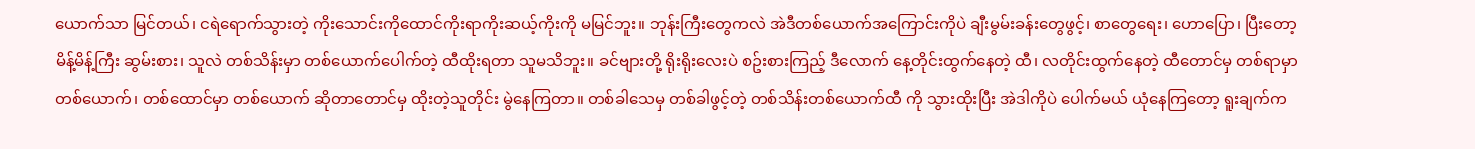ယောက်သာ မြင်တယ်၊ ငရဲရောက်သွားတဲ့ ကိုးသောင်းကိုထောင်ကိုးရာကိုးဆယ့်ကိုးကို မမြင်ဘူး။ ဘုန်းကြီးတွေကလဲ အဲဒီတစ်ယောက်အကြောင်းကိုပဲ ချီးမွမ်းခန်းတွေဖွင့်၊ စာတွေရေး၊ ဟောပြော၊ ပြီးတော့ မိန့်မိန့်ကြီး ဆွမ်းစား၊ သူလဲ တစ်သိန်းမှာ တစ်ယောက်ပေါက်တဲ့ ထီထိုးရတာ သူမသိဘူး။ ခင်ဗျားတို့ ရိုးရိုးလေးပဲ စဥ်းစားကြည့် ဒီလောက် နေ့တိုင်းထွက်နေတဲ့ ထီ၊ လတိုင်းထွက်နေတဲ့ ထီတောင်မှ တစ်ရာမှာ တစ်ယောက်၊ တစ်ထောင်မှာ တစ်ယောက် ဆိုတာတောင်မှ ထိုးတဲ့သူတိုင်း မွဲနေကြတာ။ တစ်ခါသေမှ တစ်ခါဖွင့်တဲ့ တစ်သိန်းတစ်ယောက်ထီ ကို သွားထိုးပြီး အဲဒါကိုပဲ ပေါက်မယ် ယုံနေကြတော့ ရူးချက်က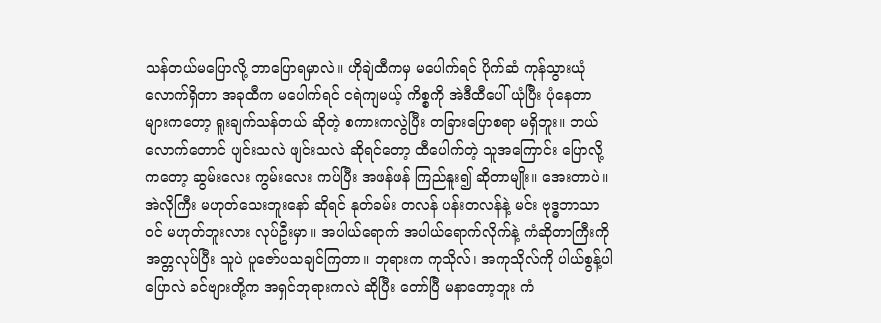သန်တယ်မပြောလို့ ဘာပြောရမှာလဲ။ ဟိုချဲထီကမှ မပေါက်ရင် ပိုက်ဆံ ကုန်သွားယုံလောက်ရှိတာ အခုထီက မပေါက်ရင် ငရဲကျမယ့် ကိစ္စကို အဲဒီထီပေါ် ယုံပြီး ပုံနေတာများကတော့ ရူးချက်သန်တယ် ဆိုတဲ့ စကားကလွဲပြီး တခြားပြောစရာ မရှိဘူး။ ဘယ်လောက်တောင် ပျင်းသလဲ ဖျင်းသလဲ ဆိုရင်တော့ ထီပေါက်တဲ့ သူအကြောင်း ပြောလို့ကတော့ ဆွမ်းလေး ကွမ်းလေး ကပ်ပြီး အဖန်ဖန် ကြည်နူး၍ ဆိုတာမျိုး။ အေးတာပဲ။ အဲလိုကြီး မဟုတ်သေးဘူးနော် ဆိုရင် နုတ်ခမ်း တလန် ပန်းတလန်နဲ့ မင်း ဗုဒ္ဓဘာသာဝင် မဟုတ်ဘူးလား လုပ်ဦးမှာ။ အပါယ်ရောက် အပါယ်ရောက်လိုက်နဲ့ ကံဆိုတာကြီးကို အတ္တလုပ်ပြီး သူပဲ ပူဇော်ပသချင်ကြတာ။ ဘုရားက ကုသိုလ်၊ အကုသိုလ်ကို ပါယ်စွန့်ပါ ပြောလဲ ခင်ဗျားတို့က အရှင်ဘုရားကလဲ ဆိုပြီး တော်ပြီ မနာတော့ဘူး ကံ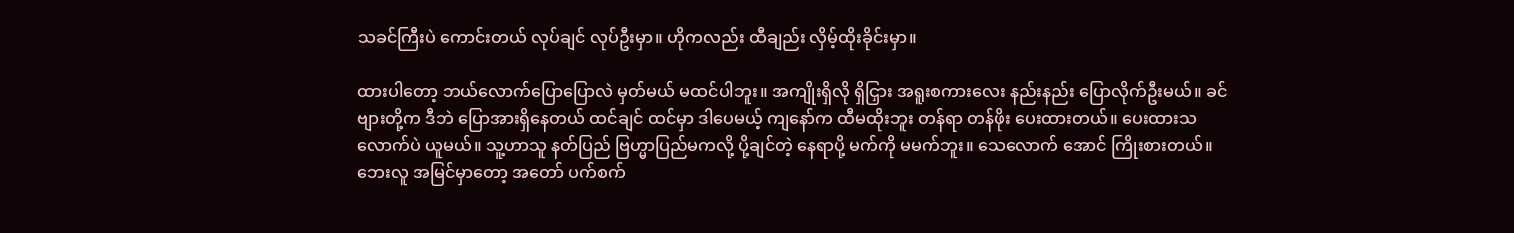သခင်ကြီးပဲ ကောင်းတယ် လုပ်ချင် လုပ်ဦးမှာ။ ဟိုကလည်း ထီချည်း လှိမ့်ထိုးခိုင်းမှာ။

ထားပါတော့ ဘယ်လောက်ပြောပြောလဲ မှတ်မယ် မထင်ပါဘူး။ အကျိုးရှိလို ရှိငြှား အရူးစကားလေး နည်းနည်း ပြောလိုက်ဦးမယ်။ ခင်ဗျားတို့က ဒီဘဲ ပြောအားရှိနေတယ် ထင်ချင် ထင်မှာ ဒါပေမယ့် ကျနော်က ထီမထိုးဘူး တန်ရာ တန်ဖိုး ပေးထားတယ်။ ပေးထားသလောက်ပဲ ယူမယ်။ သူ့ဟာသူ နတ်ပြည် ဗြဟ္မာပြည်မကလို့ ပို့ချင်တဲ့ နေရာပို့ မက်ကို မမက်ဘူး။ သေလောက် အောင် ကြိုးစားတယ်။ ဘေးလူ အမြင်မှာတော့ အတော် ပက်စက်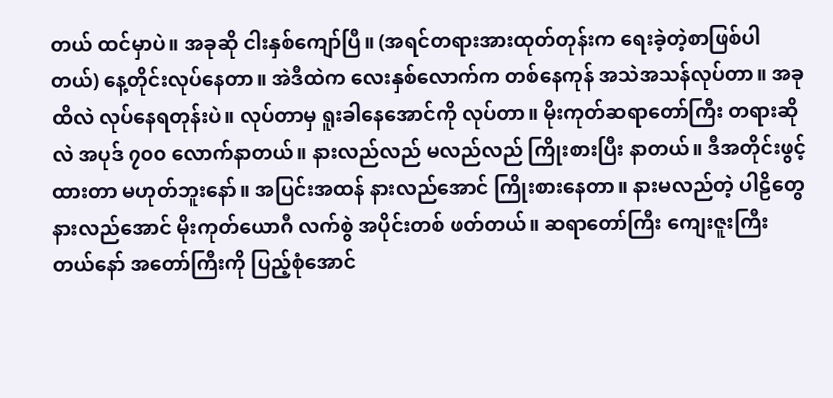တယ် ထင်မှာပဲ။ အခုဆို ငါးနှစ်ကျော်ပြီ။ (အရင်တရားအားထုတ်တုန်းက ရေးခဲ့တဲ့စာဖြစ်ပါတယ်) နေ့တိုင်းလုပ်နေတာ။ အဲဒီထဲက လေးနှစ်လောက်က တစ်နေကုန် အသဲအသန်လုပ်တာ။ အခုထိလဲ လုပ်နေရတုန်းပဲ။ လုပ်တာမှ ရူးခါနေအောင်ကို လုပ်တာ။ မိုးကုတ်ဆရာတော်ကြီး တရားဆိုလဲ အပုဒ် ၇၀၀ လောက်နာတယ်။ နားလည်လည် မလည်လည် ကြိုးစားပြီး နာတယ်။ ဒီအတိုင်းဖွင့်ထားတာ မဟုတ်ဘူးနော်။ အပြင်းအထန် နားလည်အောင် ကြိုးစားနေတာ။ နားမလည်တဲ့ ပါဠိတွေ နားလည်အောင် မိုးကုတ်ယောဂီ လက်စွဲ အပိုင်းတစ် ဖတ်တယ်။ ဆရာတော်ကြီး ကျေးဇူးကြီးတယ်နော် အတော်ကြီးကို ပြည့်စုံအောင်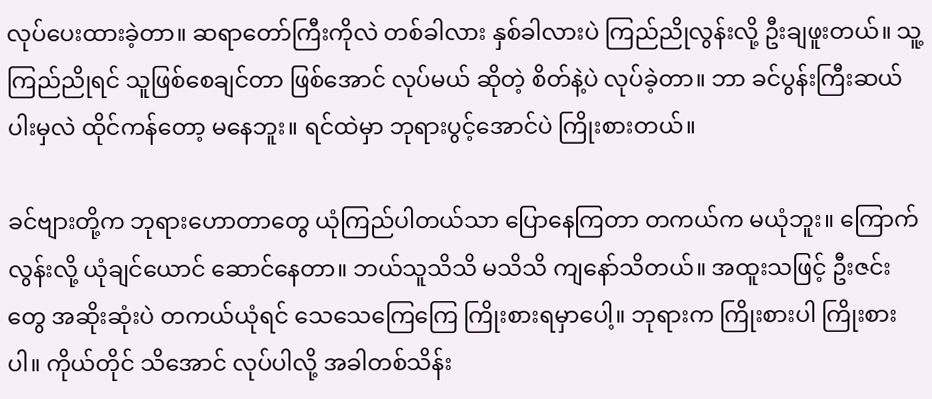လုပ်ပေးထားခဲ့တာ။ ဆရာတော်ကြီးကိုလဲ တစ်ခါလား နှစ်ခါလားပဲ ကြည်ညိုလွန်းလို့ ဦးချဖူးတယ်။ သူ့ကြည်ညိုရင် သူဖြစ်စေချင်တာ ဖြစ်အောင် လုပ်မယ် ဆိုတဲ့ စိတ်နဲ့ပဲ လုပ်ခဲ့တာ။ ဘာ ခင်ပွန်းကြီးဆယ်ပါးမှလဲ ထိုင်ကန်တော့ မနေဘူး။ ရင်ထဲမှာ ဘုရားပွင့်အောင်ပဲ ကြိုးစားတယ်။

ခင်ဗျားတို့က ဘုရားဟောတာတွေ ယုံကြည်ပါတယ်သာ ပြောနေကြတာ တကယ်က မယုံဘူး။ ကြောက်လွန်းလို့ ယုံချင်ယောင် ဆောင်နေတာ။ ဘယ်သူသိသိ မသိသိ ကျနော်သိတယ်။ အထူးသဖြင့် ဦးဇင်းတွေ အဆိုးဆုံးပဲ တကယ်ယုံရင် သေသေကြေကြေ ကြိုးစားရမှာပေါ့။ ဘုရားက ကြိုးစားပါ ကြိုးစားပါ။ ကိုယ်တိုင် သိအောင် လုပ်ပါလို့ အခါတစ်သိန်း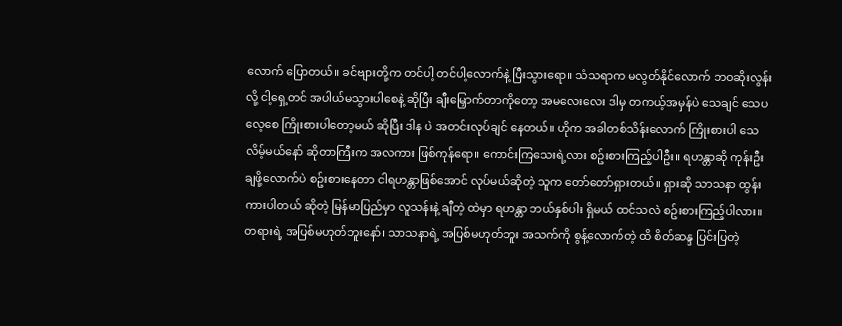လောက် ပြောတယ်။ ခင်ဗျားတို့က တင်ပါ့ တင်ပါ့လောက်နဲ့ ပြီးသွားရော။ သံသရာက မလွတ်နိုင်လောက် ဘဝဆိုးလွန်းလို့ ငါ့ရှေ့တင် အပါယ်မသွားပါစေနဲ့ ဆိုပြီး ချီးမြှောက်တာကိုတော့ အမလေးလေး ဒါမှ တကယ့်အမှန်ပဲ သေချင် သေပလေ့စေ ကြိုးစားပါတော့မယ် ဆိုပြီး ဒါန ပဲ အတင်းလုပ်ချင် နေတယ်။ ဟိုက အခါတစ်သိန်းလောက် ကြိုးစားပါ သေလိမ့်မယ်နော် ဆိုတာကြီးက အလကား ဖြစ်ကုန်ရော။ ကောင်းကြသေးရဲ့လား စဥ်းစားကြည့်ပါဦး။ ရဟန္တာဆို ကုန်းဦးချဖို့လောက်ပဲ စဥ်းစားနေတာ ငါရဟန္တာဖြစ်အောင် လုပ်မယ်ဆိုတဲ့ သူက တော်တော်ရှားတယ်။ ရှားဆို သာသနာ ထွန်းကားပါတယ် ဆိုတဲ့ မြန်မာပြည်မှာ လူသန်းနဲ့ ချီတဲ့ ထဲမှာ ရဟန္တာ ဘယ်နှစ်ပါး ရှိမယ် ထင်သလဲ စဥ်းစားကြည့်ပါလား။ တရားရဲ့ အပြစ်မဟုတ်ဘူးနော်၊ သာသနာရဲ့ အပြစ်မဟုတ်ဘူး အသက်ကို စွန့်လောက်တဲ့ ထိ စိတ်ဆန္ဒ ပြင်းပြတဲ့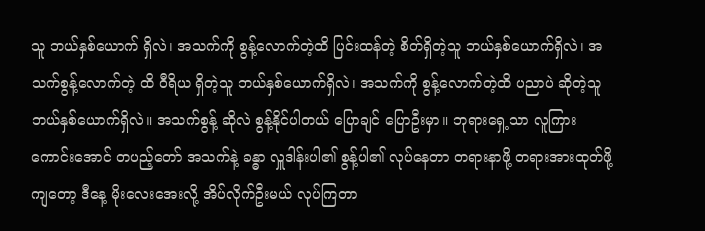သူ ဘယ်နှစ်ယောက် ရှိလဲ၊ အသက်ကို စွန့်လောက်တဲ့ထိ ပြင်းထန်တဲ့ စိတ်ရှိတဲ့သူ ဘယ်နှစ်ယောက်ရှိလဲ၊ အသက်စွန့်လောက်တဲ့ ထိ ဝီရိယ ရှိတဲ့သူ ဘယ်နှစ်ယောက်ရှိလဲ၊ အသက်ကို စွန့်လောက်တဲ့ထိ ပညာပဲ ဆိုတဲ့သူ ဘယ်နှစ်ယောက်ရှိလဲ။ အသက်စွန့် ဆိုလဲ စွန့်နိုင်ပါတယ် ပြောချင် ပြောဦးမှာ။ ဘုရားရှေ့သာ လူကြားကောင်းအောင် တပည့်တော် အသက်နဲ့ ခန္ဓာ လှူဒါန်းပါ၏ စွန့်ပါ၏ လုပ်နေတာ တရားနာဖို့ တရားအားထုတ်ဖို့ကျတော့ ဒီနေ့ မိုးလေးအေးလို့ အိပ်လိုက်ဦးမယ် လုပ်ကြတာ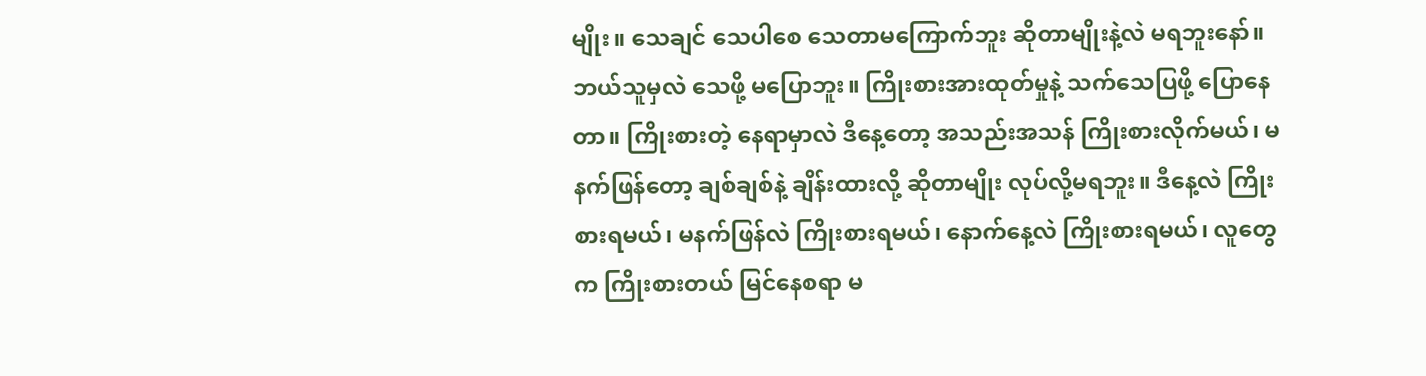မျိုး။ သေချင် သေပါစေ သေတာမကြောက်ဘူး ဆိုတာမျိုးနဲ့လဲ မရဘူးနော်။ ဘယ်သူမှလဲ သေဖို့ မပြောဘူး။ ကြိုးစားအားထုတ်မှုနဲ့ သက်သေပြဖို့ ပြောနေတာ။ ကြိုးစားတဲ့ နေရာမှာလဲ ဒီနေ့တော့ အသည်းအသန် ကြိုးစားလိုက်မယ်၊ မနက်ဖြန်တော့ ချစ်ချစ်နဲ့ ချိန်းထားလို့ ဆိုတာမျိုး လုပ်လို့မရဘူး။ ဒီနေ့လဲ ကြိုးစားရမယ်၊ မနက်ဖြန်လဲ ကြိုးစားရမယ်၊ နောက်နေ့လဲ ကြိုးစားရမယ်၊ လူတွေက ကြိုးစားတယ် မြင်နေစရာ မ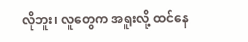လိုဘူး၊ လူတွေက အရူးလို့ ထင်နေ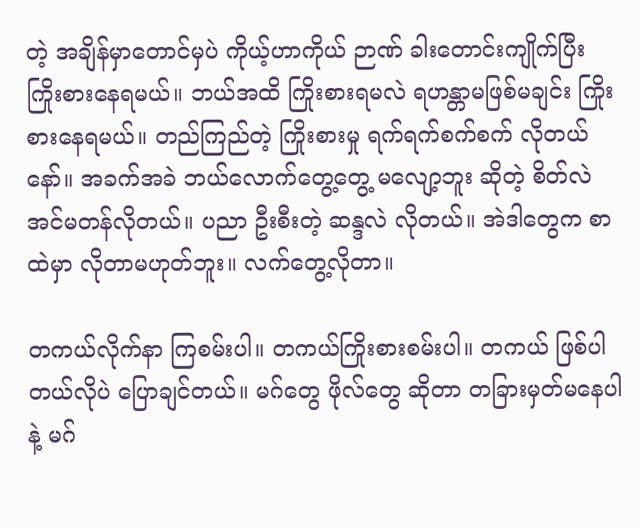တဲ့ အချိန်မှာတောင်မှပဲ ကိုယ့်ဟာကိုယ် ဉာဏ် ခါးတောင်းကျိုက်ပြီး ကြိုးစားနေရမယ်။ ဘယ်အထိ ကြိုးစားရမလဲ ရဟန္တာမဖြစ်မချင်း ကြိုးစားနေရမယ်။ တည်ကြည်တဲ့ ကြိုးစားမှု ရက်ရက်စက်စက် လိုတယ်နော်။ အခက်အခဲ ဘယ်လောက်တွေ့တွေ့ မလျော့ဘူး ဆိုတဲ့ စိတ်လဲ အင်မတန်လိုတယ်။ ပညာ ဦးစီးတဲ့ ဆန္ဒလဲ လိုတယ်။ အဲဒါတွေက စာထဲမှာ လိုတာမဟုတ်ဘူး။ လက်တွေ့လိုတာ။

တကယ်လိုက်နာ ကြစမ်းပါ။ တကယ်ကြိုးစားစမ်းပါ။ တကယ် ဖြစ်ပါတယ်လိုပဲ ပြောချင်တယ်။ မဂ်တွေ ဖိုလ်တွေ ဆိုတာ တခြားမှတ်မနေပါနဲ့ မဂ်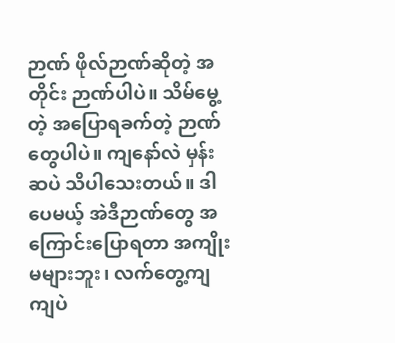ဉာဏ် ဖိုလ်ဉာဏ်ဆိုတဲ့ အတိုင်း ဉာဏ်ပါပဲ။ သိမ်မွေ့တဲ့ အပြောရခက်တဲ့ ဉာဏ်တွေပါပဲ။ ကျနော်လဲ မှန်းဆပဲ သိပါသေးတယ်။ ဒါပေမယ့် အဲဒီဉာဏ်တွေ အကြောင်းပြောရတာ အကျိုးမများဘူး၊ လက်တွေ့ကျကျပဲ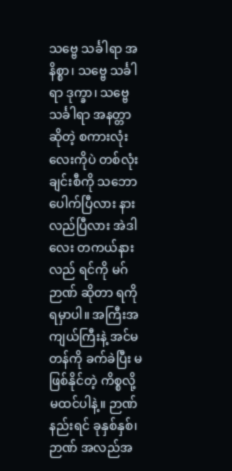သဗ္ဗေ သင်္ခါရာ အနိစ္စာ၊ သဗ္ဗေ သင်္ခါရာ ဒုက္ခာ၊ သဗ္ဗေ သင်္ခါရာ အနတ္တာ ဆိုတဲ့ စကားလုံးလေးကိုပဲ တစ်လုံးချင်းစီကို သဘောပေါက်ပြီလား နားလည်ပြီလား အဲဒါလေး တကယ်နားလည် ရင်ကို မဂ်ဉာဏ် ဆိုတာ ရကို ရမှာပါ။ အကြီးအကျယ်ကြီးနဲ့ အင်မတန်ကို ခက်ခဲပြီး မဖြစ်နိုင်တဲ့ ကိစ္စလို့ မထင်ပါနဲ့။ ဉာဏ်နည်းရင် ခုနှစ်နှစ်၊ ဉာဏ် အလည်အ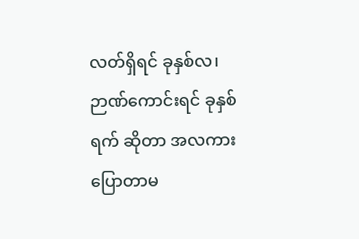လတ်ရှိရင် ခုနှစ်လ၊ ဉာဏ်ကောင်းရင် ခုနှစ်ရက် ဆိုတာ အလကား ပြောတာမ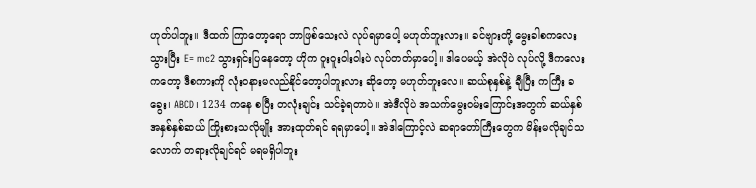ဟုတ်ပါဘူး။ ဒီထက် ကြာတော့ရော ဘာဖြစ်သေးလဲ လုပ်ရမှာပေါ့ မဟုတ်ဘူးလား။ ခင်ဗျားတို့ မွေးခါစကလေးသွားပြီး E= mc2 သွားရှင်းပြနေတော့ ဟိုက ဝူးဝူးဝါးဝါးပဲ လုပ်တတ်မှာပေါ့။ ဒါပေမယ့် အဲလိုပဲ လုပ်လို့ ဒီကလေးကတော့ ဒီစကားကို လုံးဝနားမလည်နိုင်တော့ပါဘူးလား ဆိုတော့ မဟုတ်ဘူးလေ။ ဆယ်စုနှစ်နဲ့ ချီပြီး ကကြီး ခခွေး၊ ABCD၊ 1234 ကနေ စပြီး တလုံးချင်း သင်ခဲ့ရတာပဲ။ အဲဒီလိုပဲ အသက်မွေးဝမ်းကြောင်းအတွက် ဆယ်နှစ် အနှစ်နှစ်ဆယ် ကြိုးစားသလိုမျိုး အားထုတ်ရင် ရရမှာပေါ့။ အဲဒါကြောင့်လဲ ဆရာတော်ကြီးတွေက မိန်းမလိုချင်သလောက် တရားလိုချင်ရင် မရမရှိပါဘူး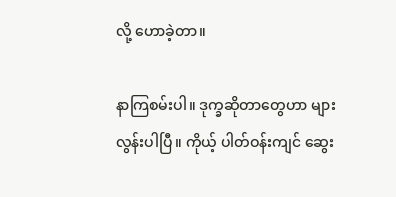လို့ ဟောခဲ့တာ။

နာကြစမ်းပါ။ ဒုက္ခဆိုတာတွေဟာ များလွန်းပါပြီ။ ကိုယ့် ပါတ်ဝန်းကျင် ဆွေး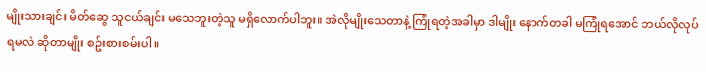မျိုးသားချင်း မိတ်ဆွေ သူငယ်ချင်း မသေဘူးတဲ့သူ မရှိလောက်ပါဘူး။ အဲလိုမျိုးသေတာနဲ့ ကြုံရတဲ့အခါမှာ ဒါမျိုး နောက်တခါ မကြုံရအောင် ဘယ်လိုလုပ်ရမလဲ ဆိုတာမျိုး စဥ်းစားစမ်းပါ။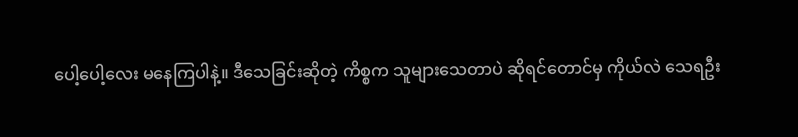ပေါ့ပေါ့လေး မနေကြပါနဲ့။ ဒီသေခြင်းဆိုတဲ့ ကိစ္စက သူများသေတာပဲ ဆိုရင်တောင်မှ ကိုယ်လဲ သေရဦး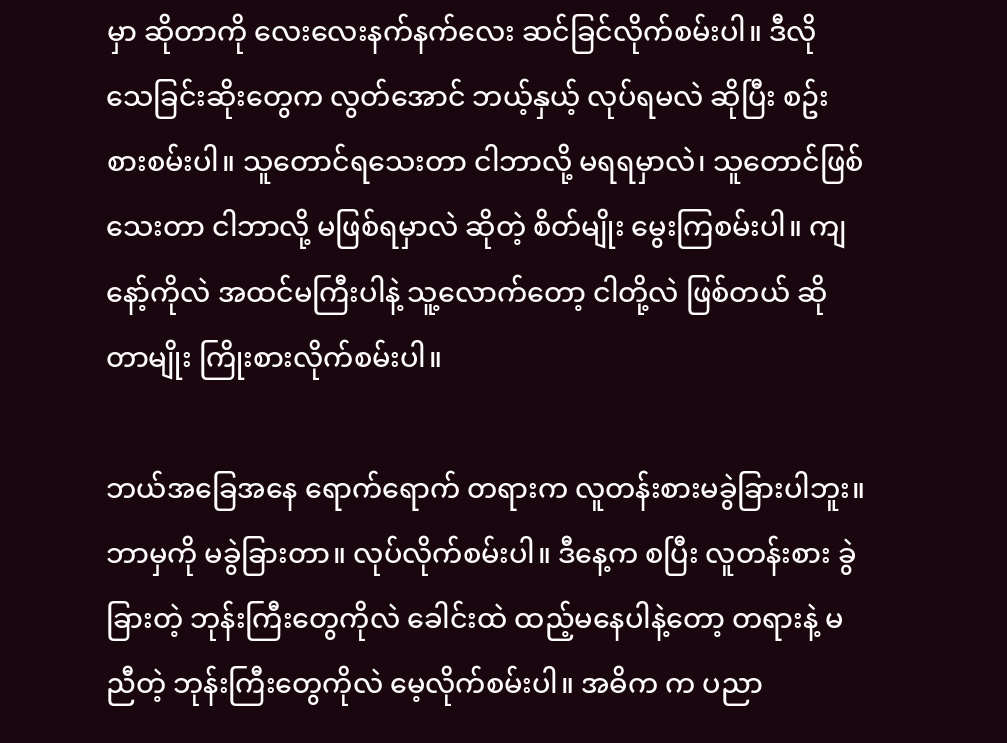မှာ ဆိုတာကို လေးလေးနက်နက်လေး ဆင်ခြင်လိုက်စမ်းပါ။ ဒီလို သေခြင်းဆိုးတွေက လွတ်အောင် ဘယ့်နှယ့် လုပ်ရမလဲ ဆိုပြီး စဥ်းစားစမ်းပါ။ သူတောင်ရသေးတာ ငါဘာလို့ မရရမှာလဲ၊ သူတောင်ဖြစ်သေးတာ ငါဘာလို့ မဖြစ်ရမှာလဲ ဆိုတဲ့ စိတ်မျိုး မွေးကြစမ်းပါ။ ကျနော့်ကိုလဲ အထင်မကြီးပါနဲ့ သူ့လောက်တော့ ငါတို့လဲ ဖြစ်တယ် ဆိုတာမျိုး ကြိုးစားလိုက်စမ်းပါ။

ဘယ်အခြေအနေ ရောက်ရောက် တရားက လူတန်းစားမခွဲခြားပါဘူး။ ဘာမှကို မခွဲခြားတာ။ လုပ်လိုက်စမ်းပါ။ ဒီနေ့က စပြီး လူတန်းစား ခွဲခြားတဲ့ ဘုန်းကြီးတွေကိုလဲ ခေါင်းထဲ ထည့်မနေပါနဲ့တော့ တရားနဲ့ မညီတဲ့ ဘုန်းကြီးတွေကိုလဲ မေ့လိုက်စမ်းပါ။ အဓိက က ပညာ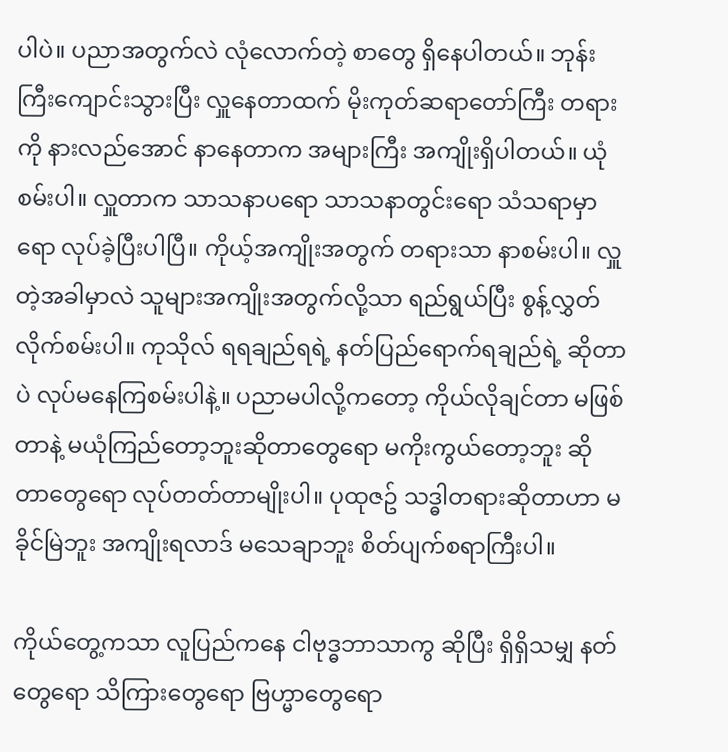ပါပဲ။ ပညာအတွက်လဲ လုံလောက်တဲ့ စာတွေ ရှိနေပါတယ်။ ဘုန်းကြီးကျောင်းသွားပြီး လှူနေတာထက် မိုးကုတ်ဆရာတော်ကြီး တရားကို နားလည်အောင် နာနေတာက အများကြီး အကျိုးရှိပါတယ်။ ယုံစမ်းပါ။ လှူတာက သာသနာပရော သာသနာတွင်းရော သံသရာမှာရော လုပ်ခဲ့ပြီးပါပြီ။ ကိုယ့်အကျိုးအတွက် တရားသာ နာစမ်းပါ။ လှူတဲ့အခါမှာလဲ သူများအကျိုးအတွက်လို့သာ ရည်ရွယ်ပြီး စွန့်လွှတ်လိုက်စမ်းပါ။ ကုသိုလ် ရရချည်ရရဲ့ နတ်ပြည်ရောက်ရချည်ရဲ့ ဆိုတာပဲ လုပ်မနေကြစမ်းပါနဲ့။ ပညာမပါလို့ကတော့ ကိုယ်လိုချင်တာ မဖြစ်တာနဲ့ မယုံကြည်တော့ဘူးဆိုတာတွေရော မကိုးကွယ်တော့ဘူး ဆိုတာတွေရော လုပ်တတ်တာမျိုးပါ။ ပုထုဇဥ် သဒ္ဓါတရားဆိုတာဟာ မခိုင်မြဲဘူး အကျိုးရလာဒ် မသေချာဘူး စိတ်ပျက်စရာကြီးပါ။

ကိုယ်တွေ့ကသာ လူပြည်ကနေ ငါဗုဒ္ဓဘာသာကွ ဆိုပြီး ရှိရှိသမျှ နတ်တွေရော သိကြားတွေရော ဗြဟ္မာတွေရော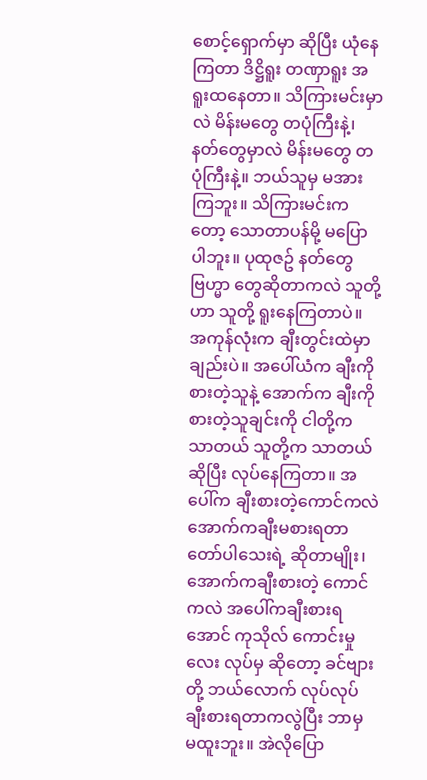စောင့်ရှောက်မှာ ဆိုပြီး ယုံနေကြတာ ဒိဋ္ဌိရူး တဏှာရူး အရူးထနေတာ။ သိကြားမင်းမှာလဲ မိန်းမတွေ တပုံကြီးနဲ့၊ နတ်တွေမှာလဲ မိန်းမတွေ တပုံကြီးနဲ့။ ဘယ်သူမှ မအားကြဘူး။ သိကြားမင်းကတော့ သောတာပန်မို့ မပြောပါဘူး။ ပုထုဇဥ် နတ်တွေ ဗြဟ္မာ တွေဆိုတာကလဲ သူတို့ဟာ သူတို့ ရူးနေကြတာပဲ။ အကုန်လုံးက ချီးတွင်းထဲမှာ ချည်းပဲ။ အပေါ်ယံက ချီးကို စားတဲ့သူနဲ့ အောက်က ချီးကို စားတဲ့သူချင်းကို ငါတို့က သာတယ် သူတို့က သာတယ် ဆိုပြီး လုပ်နေကြတာ။ အပေါ်က ချီးစားတဲ့ကောင်ကလဲ အောက်ကချီးမစားရတာ တော်ပါသေးရဲ့ ဆိုတာမျိုး၊ အောက်ကချီးစားတဲ့ ကောင်ကလဲ အပေါ်ကချီးစားရအောင် ကုသိုလ် ကောင်းမှုလေး လုပ်မှ ဆိုတော့ ခင်ဗျားတို့ ဘယ်လောက် လုပ်လုပ် ချီးစားရတာကလွဲပြီး ဘာမှ မထူးဘူး။ အဲလိုပြော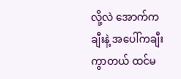လို့လဲ အောက်ကချီးနဲ့ အပေါ်ကချီးကွာတယ် ထင်မ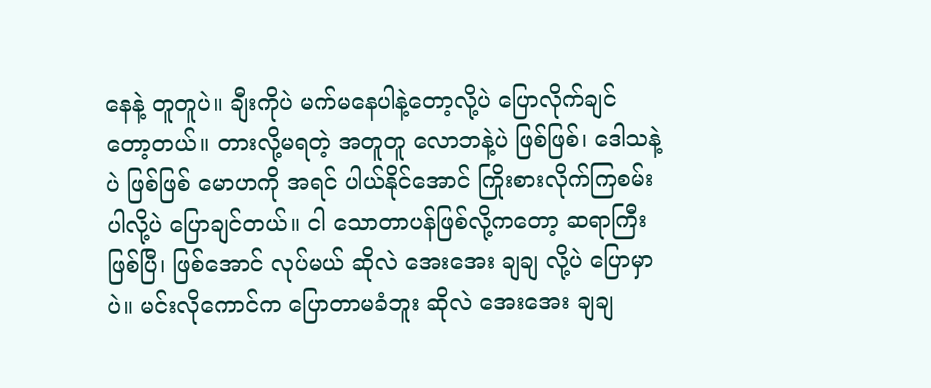နေနဲ့ တူတူပဲ။ ချီးကိုပဲ မက်မနေပါနဲ့တော့လို့ပဲ ပြောလိုက်ချင် တော့တယ်။ တားလို့မရတဲ့ အတူတူ လောဘနဲ့ပဲ ဖြစ်ဖြစ်၊ ဒေါသနဲ့ပဲ ဖြစ်ဖြစ် မောဟကို အရင် ပါယ်နိုင်အောင် ကြိုးစားလိုက်ကြစမ်းပါလို့ပဲ ပြောချင်တယ်။ ငါ သောတာပန်ဖြစ်လို့ကတော့ ဆရာကြီး ဖြစ်ပြီ၊ ဖြစ်အောင် လုပ်မယ် ဆိုလဲ အေးအေး ချချ လို့ပဲ ပြောမှာပဲ။ မင်းလိုကောင်က ပြောတာမခံဘူး ဆိုလဲ အေးအေး ချချ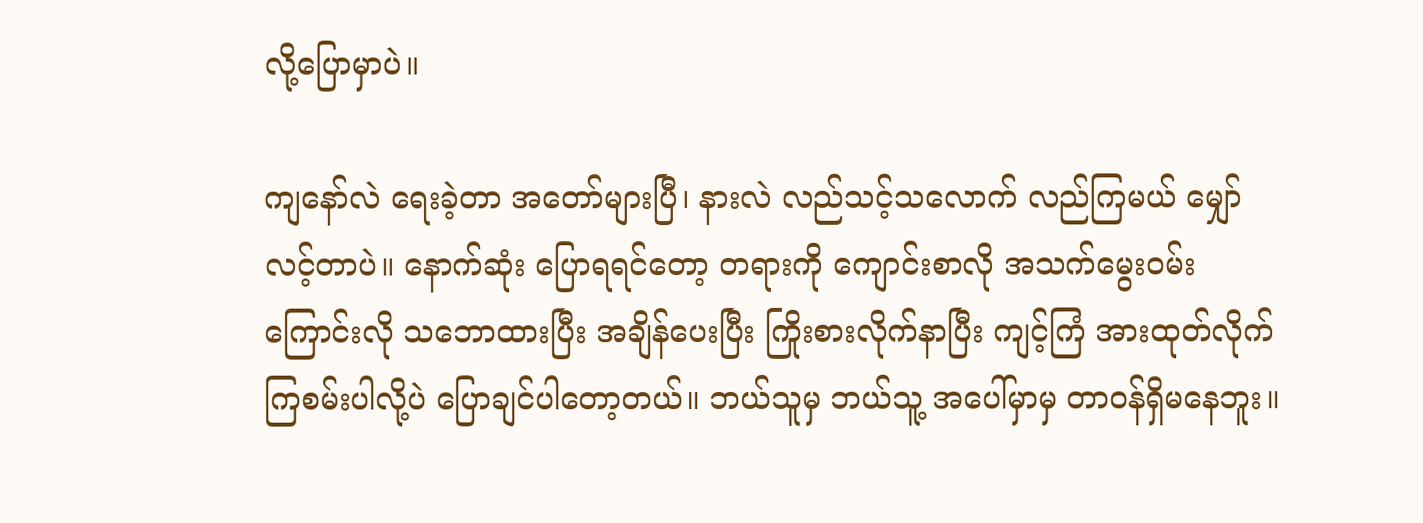လို့ပြောမှာပဲ။

ကျနော်လဲ ရေးခဲ့တာ အတော်များပြီ၊ နားလဲ လည်သင့်သလောက် လည်ကြမယ် မျှော်လင့်တာပဲ။ နောက်ဆုံး ပြောရရင်တော့ တရားကို ကျောင်းစာလို အသက်မွေးဝမ်းကြောင်းလို သဘောထားပြီး အချိန်ပေးပြီး ကြိုးစားလိုက်နာပြီး ကျင့်ကြံ အားထုတ်လိုက်ကြစမ်းပါလို့ပဲ ပြောချင်ပါတော့တယ်။ ဘယ်သူမှ ဘယ်သူ့ အပေါ်မှာမှ တာဝန်ရှိမနေဘူး။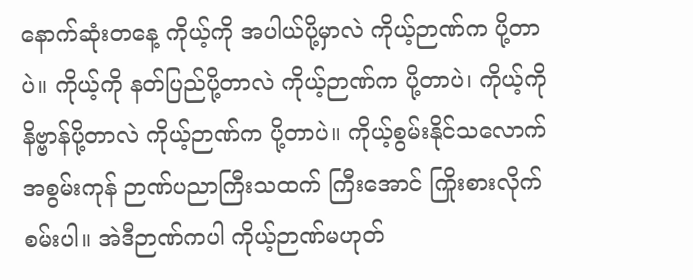နောက်ဆုံးတနေ့ ကိုယ့်ကို အပါယ်ပို့မှာလဲ ကိုယ့်ဉာဏ်က ပို့တာပဲ။ ကိုယ့်ကို နတ်ပြည်ပို့တာလဲ ကိုယ့်ဉာဏ်က ပို့တာပဲ၊ ကိုယ့်ကို နိဗ္ဗာန်ပို့တာလဲ ကိုယ့်ဉာဏ်က ပို့တာပဲ။ ကိုယ့်စွမ်းနိုင်သလောက် အစွမ်းကုန် ဉာဏ်ပညာကြီးသထက် ကြီးအောင် ကြိုးစားလိုက်စမ်းပါ။ အဲဒီဉာဏ်ကပါ ကိုယ့်ဉာဏ်မဟုတ်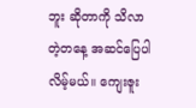ဘူး ဆိုတာကို သိလာတဲ့တနေ့ အဆင်ပြေပါလိမ့်မယ်။ ကျေးဇူး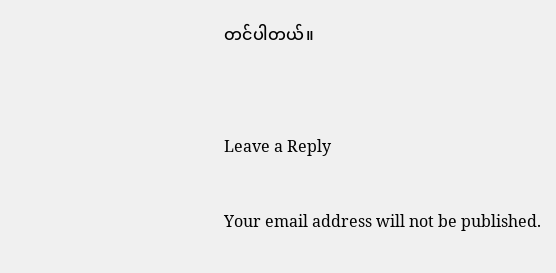တင်ပါတယ်။


Leave a Reply

Your email address will not be published.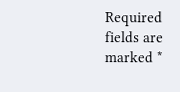Required fields are marked *